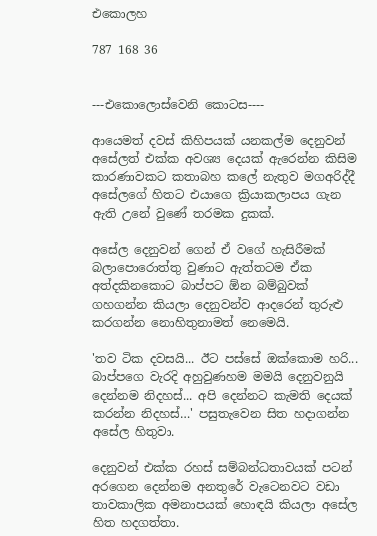එකොලහ

787 168 36


---එකොලොස්වෙනි කොටස----

ආයෙමත් දවස් කිහිපයක් යනකල්ම දෙනුවන් අසේලත් එක්ක අවශ්‍ය දෙයක් ඇරෙන්න කිසිම කාරණාවකට කතාබහ කලේ නැතුව මගඅරිද්දී අසේලගේ හිතට එයාගෙ ක්‍රියාකලාපය ගැන ඇති උනේ වුණේ තරමක දුකක්.

අසේල දෙනුවන් ගෙන් ඒ වගේ හැසිරීමක් බලාපොරොත්තු වුණාට ඇත්තටම ඒක අත්දකිනකොට බාප්පට ඕන බම්බුවක් ගහගන්න කියලා දෙනුවන්ව ආදරෙන් තුරුළු කරගන්න නොහිතුනාමත් නෙමෙයි.

'තව ටික දවසයි... ඊට පස්සේ ඔක්කොම හරි... බාප්පගෙ වැරදි අහුවුණහම මමයි දෙනුවනුයි දෙන්නම නිදහස්... අපි දෙන්නට කැමති දෙයක් කරන්න නිදහස්…' පසුතැවෙන සිත හදාගන්න අසේල හිතුවා.

දෙනුවන් එක්ක රහස් සම්බන්ධතාවයක් පටන් අරගෙන දෙන්නම අනතුරේ වැටෙනවට වඩා තාවකාලික අමනාපයක් හොඳයි කියලා අසේල හිත හදගත්තා.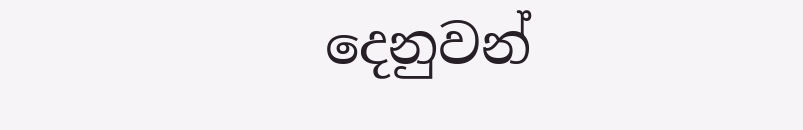දෙනුවන්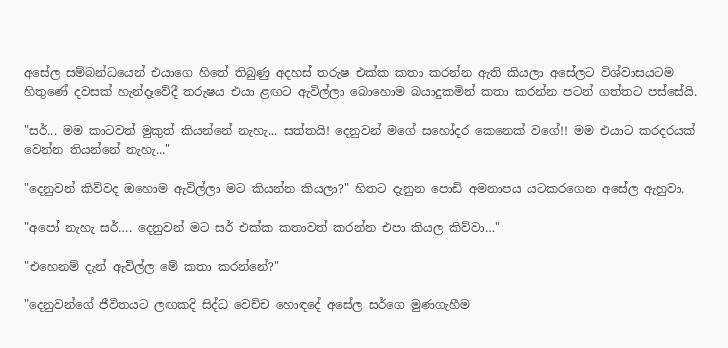අසේල සම්බන්ධයෙන් එයාගෙ හිතේ තිබුණු අදහස් තරුෂ එක්ක කතා කරන්න ඇති කියලා අසේලට විශ්වාසයටම හිතුණේ දවසක් හැන්දෑවේදී තරුෂය එයා ළඟට ඇවිල්ලා බොහොම බයාදුකමින් කතා කරන්න පටන් ගත්තට පස්සේයි.

"සර්... මම කාටවත් මුකුත් කියන්නේ නැහැ... සත්තයි! දෙනුවන් මගේ සහෝදර කෙනෙක් වගේ!! මම එයාට කරදරයක් වෙන්න තියන්නේ නැහැ..."

"දෙනුවන් කිව්වද ඔහොම ඇවිල්ලා මට කියන්න කියලා?" හිතට දැනුන පොඩි අමනාපය යටකරගෙන අසේල ඇහුවා.

"අපෝ නැහැ සර්…. දෙනුවන් මට සර් එක්ක කතාවත් කරන්න එපා කියල කිව්වා…"

"එහෙනම් දැන් ඇවිල්ල මේ කතා කරන්නේ?"

"දෙනුවන්ගේ ජීවිතයට ලඟකදි සිද්ධ වෙච්ච හොඳදේ අසේල සර්ගෙ මුණගැහීම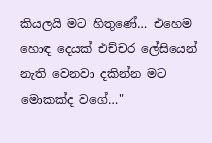කියලයි මට හිතුණේ… එහෙම හොඳ දෙයක් එච්චර ලේසියෙන් නැති වෙනවා දකින්න මට මොකක්ද වගේ…"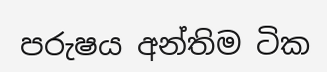පරුෂය අන්තිම ටික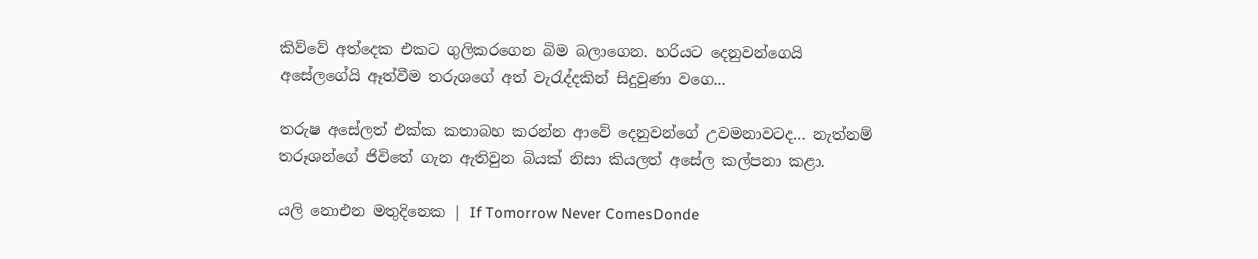කිව්වේ අත්දෙක එකට ගුලිකරගෙන බිම බලාගෙන. හරියට දෙනුවන්ගෙයි අසේලගේයි ඈත්වීම තරුශගේ අත් වැරැද්දකින් සිදුවුණා වගෙ...

තරුෂ අසේලත් එක්ක කතාබහ කරන්න ආවේ දෙනුවන්ගේ උවමනාවටද… නැත්නම් තරූශන්ගේ ජිවිතේ ගැන ඇතිවුන බියක් නිසා කියලත් අසේල කල්පනා කළා.

යලි නොඑන මතුදිනෙක | If Tomorrow Never ComesDonde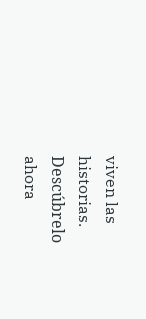viven las historias. Descúbrelo ahora